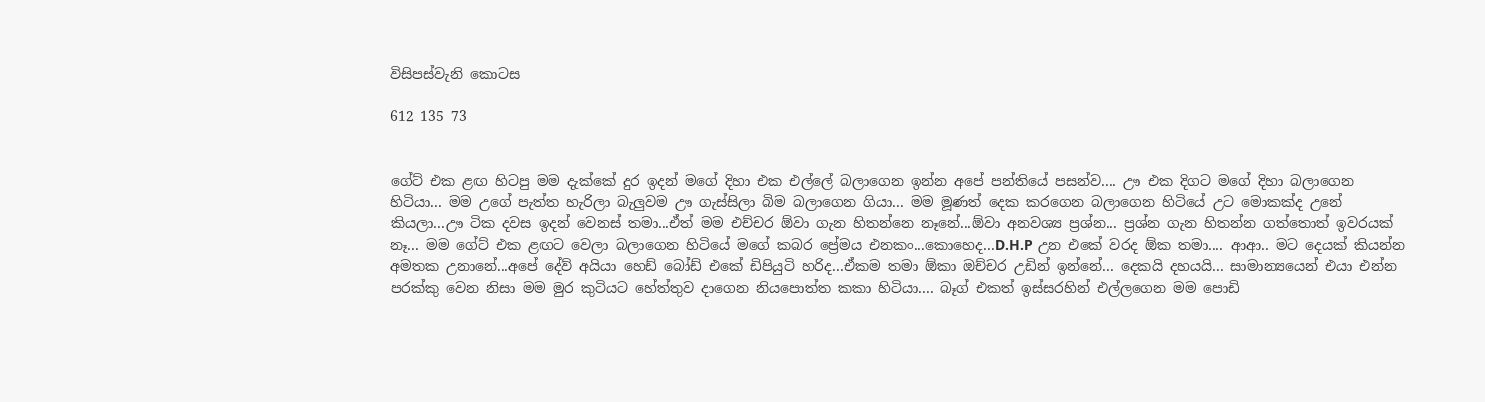විසිපස්වැනි කොටස

612 135 73


ගේට් එක ළඟ හිටපු මම දැක්කේ දුර ඉදන් මගේ දිහා එක එල්ලේ බලාගෙන ඉන්න අපේ පන්තියේ පසන්ව.... ඌ එක දිගට මගේ දිහා බලාගෙන හිටියා... මම උගේ පැත්ත හැරිලා බැලුවම ඌ ගැස්සිලා බිම බලාගෙන ගියා... මම මූණත් දෙක කරගෙන බලාගෙන හිටියේ උට මොකක්ද උනේ කියලා...ඌ ටික දවස ඉදන් වෙනස් තමා...ඒත් මම එච්චර ඕවා ගැන හිතන්නෙ නෑනේ...ඕවා අනවශ්‍ය ප්‍රශ්න... ප්‍රශ්න ගැන හිතන්න ගත්තොත් ඉවරයක් නෑ... මම ගේට් එක ළඟට වෙලා බලාගෙන හිටියේ මගේ කබර ප්‍රේමය එනකං...කොහෙද...D.H.P උන එකේ වරද ඕක තමා.... ආආ.. මට දෙයක් කියන්න අමතක උනානේ...අපේ දේව් අයියා හෙඩ් බෝඩ් එකේ ඩිපියුටි හරිද...ඒකම තමා ඕකා ඔච්චර උඩින් ඉන්නේ... දෙකයි දහයයි... සාමාන්‍යයෙන් එයා එන්න පරක්කු වෙන නිසා මම මුර කුටියට හේත්තුව දාගෙන නියපොත්ත කකා හිටියා.... බෑග් එකත් ඉස්සරහින් එල්ලගෙන මම පොඩි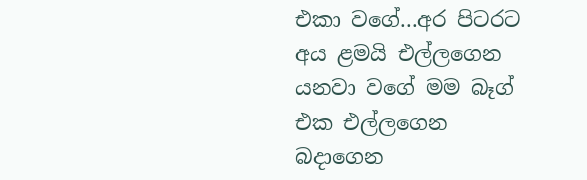එකා වගේ...අර පිටරට අය ළමයි එල්ලගෙන යනවා වගේ මම බෑග් එක එල්ලගෙන බදාගෙන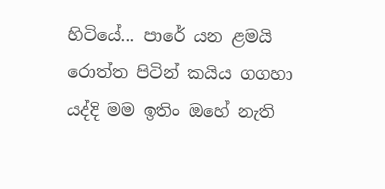හිටියේ... පාරේ යන ළමයි රොත්ත පිටින් කයිය ගගහා යද්දි මම ඉතිං ඔහේ නැති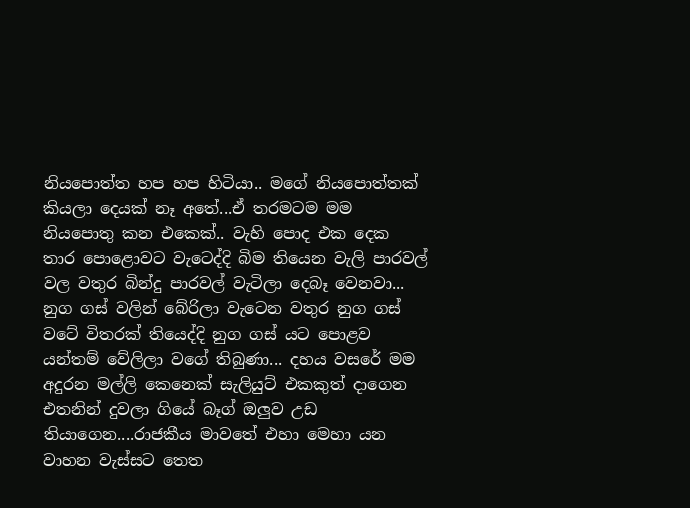නියපොත්ත හප හප හිටියා.. මගේ නියපොත්තක් කියලා දෙයක් නෑ අතේ...ඒ තරමටම මම නියපොතු කන එකෙක්.. වැහි පොද එක දෙක තාර පොළොවට වැටෙද්දි බිම තියෙන වැලි පාරවල් වල වතුර බින්දු පාරවල් වැටිලා දෙබෑ වෙනවා... නුග ගස් වලින් බේරිලා වැටෙන වතුර නුග ගස් වටේ විතරක් තියෙද්දි නුග ගස් යට පොළව යන්තම් වේලිලා වගේ තිබුණා... දහය වසරේ මම අදුරන මල්ලි කෙනෙක් සැලියුට් එකකුත් දාගෙන එතනින් දුවලා ගියේ බෑග් ඔලුව උඩ තියාගෙන....රාජකීය මාවතේ එහා මෙහා යන වාහන වැස්සට තෙත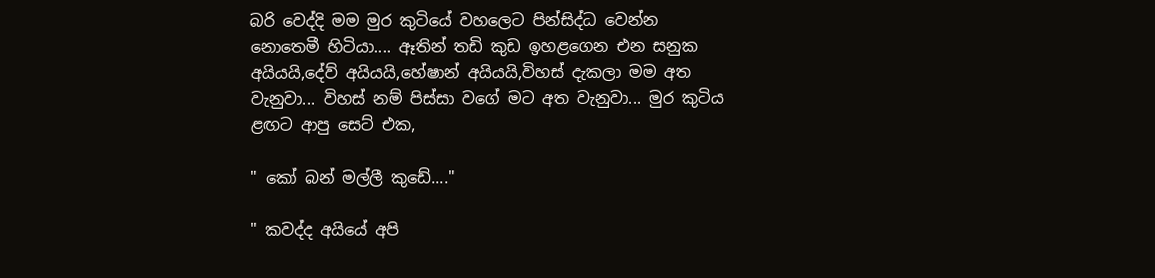බරි වෙද්දි මම මුර කුටියේ වහලෙට පින්සිද්ධ වෙන්න නොතෙමී හිටියා.... ඈතින් තඩි කුඩ ඉහළගෙන එන සනුක අයියයි,දේව් අයියයි,හේෂාන් අයියයි,විහස් දැකලා මම අත වැනුවා... විහස් නම් පිස්සා වගේ මට අත වැනුවා... මුර කුටිය ළඟට ආපු සෙට් එක,

" කෝ බන් මල්ලී කුඩේ...."

" කවද්ද අයියේ අපි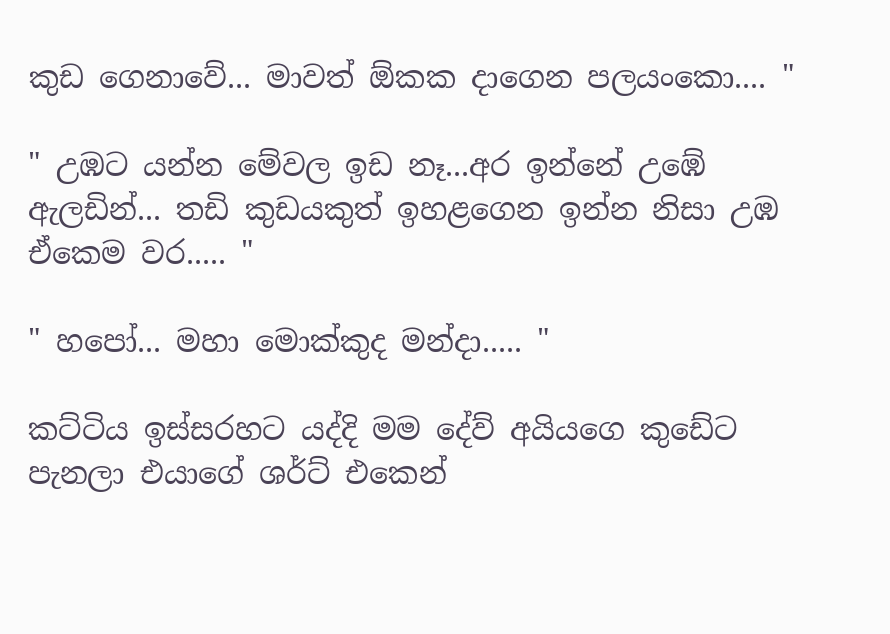කුඩ ගෙනාවේ... මාවත් ඕකක දාගෙන පලයංකො.... "

" උඹට යන්න මේවල ඉඩ නෑ...අර ඉන්නේ උඹේ ඇලඩින්... තඩි කුඩයකුත් ඉහළගෙන ඉන්න නිසා උඹ ඒකෙම වර..... "

" හපෝ... මහා මොක්කුද මන්දා..... "

කට්ටිය ඉස්සරහට යද්දි මම දේව් අයියගෙ කුඩේට පැනලා එයාගේ ශර්ට් එකෙන්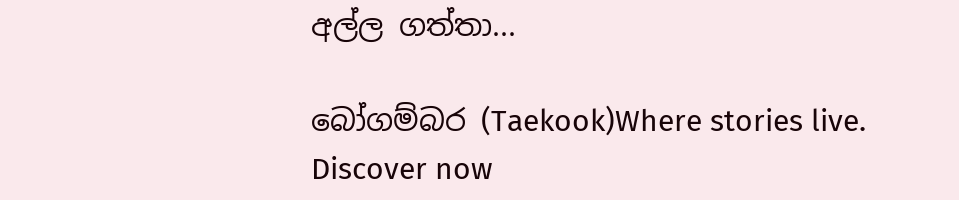අල්ල ගත්තා...

බෝගම්බර (Taekook)Where stories live. Discover now